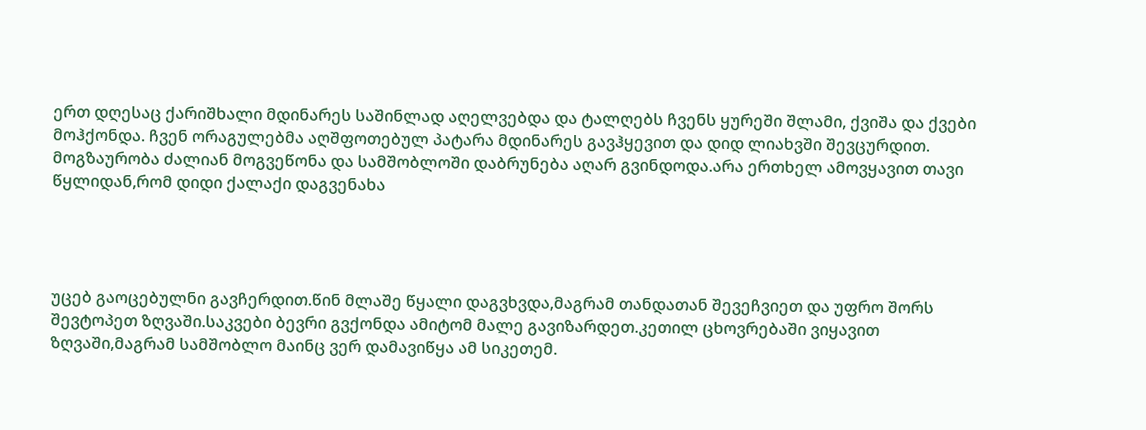ერთ დღესაც ქარიშხალი მდინარეს საშინლად აღელვებდა და ტალღებს ჩვენს ყურეში შლამი, ქვიშა და ქვები მოჰქონდა. ჩვენ ორაგულებმა აღშფოთებულ პატარა მდინარეს გავჰყევით და დიდ ლიახვში შევცურდით.
მოგზაურობა ძალიან მოგვეწონა და სამშობლოში დაბრუნება აღარ გვინდოდა.არა ერთხელ ამოვყავით თავი წყლიდან,რომ დიდი ქალაქი დაგვენახა




უცებ გაოცებულნი გავჩერდით.წინ მლაშე წყალი დაგვხვდა,მაგრამ თანდათან შევეჩვიეთ და უფრო შორს შევტოპეთ ზღვაში.საკვები ბევრი გვქონდა ამიტომ მალე გავიზარდეთ.კეთილ ცხოვრებაში ვიყავით ზღვაში,მაგრამ სამშობლო მაინც ვერ დამავიწყა ამ სიკეთემ.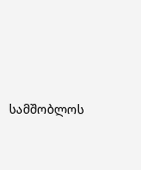სამშობლოს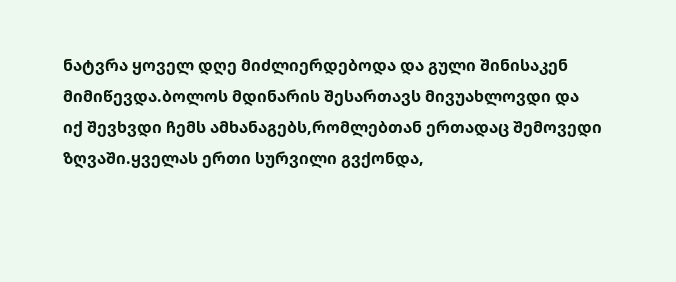ნატვრა ყოველ დღე მიძლიერდებოდა და გული შინისაკენ მიმიწევდა.ბოლოს მდინარის შესართავს მივუახლოვდი და იქ შევხვდი ჩემს ამხანაგებს,რომლებთან ერთადაც შემოვედი ზღვაში.ყველას ერთი სურვილი გვქონდა,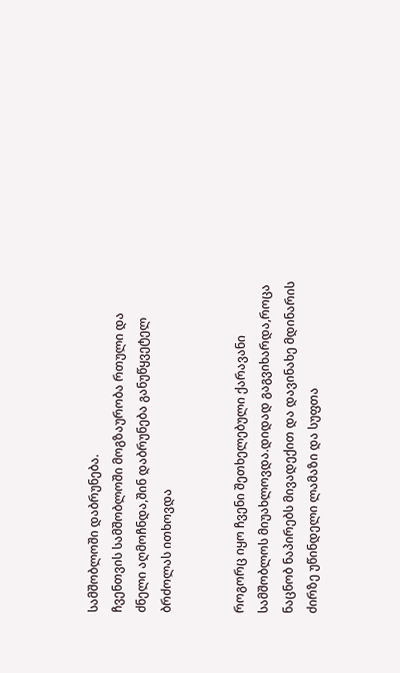სამშობლოში დაბრუნება.
ჩვენთვის სამშობლოში მოგზაურობა რთული და ძნელი აღმოჩნდა,შინ დაბრუნება განუწყვეტელ ბრძოლას ითხოვდა


როგორც იყო ჩვენი შეთხელებული ქარავანი სამშობლოს მიუახლოვდა.დიდად გაგვიხარდა,როცა ნაცნობ ნაპირებს მივადექით და დავინახე მდინარის ძირზე უწინდელი ლამაზი და სუფთა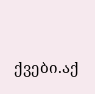ქვები.აქ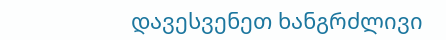დავესვენეთ ხანგრძლივი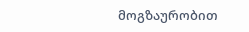მოგზაურობით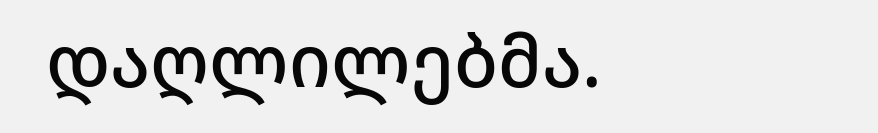დაღლილებმა.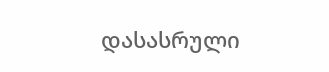დასასრული